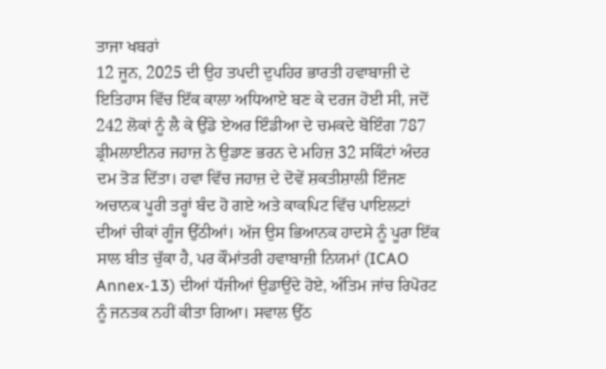ਤਾਜਾ ਖਬਰਾਂ
12 ਜੂਨ, 2025 ਦੀ ਉਹ ਤਪਦੀ ਦੁਪਹਿਰ ਭਾਰਤੀ ਹਵਾਬਾਜ਼ੀ ਦੇ ਇਤਿਹਾਸ ਵਿੱਚ ਇੱਕ ਕਾਲਾ ਅਧਿਆਏ ਬਣ ਕੇ ਦਰਜ ਹੋਈ ਸੀ, ਜਦੋਂ 242 ਲੋਕਾਂ ਨੂੰ ਲੈ ਕੇ ਉੱਡੇ ਏਅਰ ਇੰਡੀਆ ਦੇ ਚਮਕਦੇ ਬੋਇੰਗ 787 ਡ੍ਰੀਮਲਾਈਨਰ ਜਹਾਜ਼ ਨੇ ਉਡਾਣ ਭਰਨ ਦੇ ਮਹਿਜ਼ 32 ਸਕਿੰਟਾਂ ਅੰਦਰ ਦਮ ਤੋੜ ਦਿੱਤਾ। ਹਵਾ ਵਿੱਚ ਜਹਾਜ਼ ਦੇ ਦੋਵੇਂ ਸ਼ਕਤੀਸ਼ਾਲੀ ਇੰਜਣ ਅਚਾਨਕ ਪੂਰੀ ਤਰ੍ਹਾਂ ਬੰਦ ਹੋ ਗਏ ਅਤੇ ਕਾਕਪਿਟ ਵਿੱਚ ਪਾਇਲਟਾਂ ਦੀਆਂ ਚੀਕਾਂ ਗੂੰਜ ਉੱਠੀਆਂ। ਅੱਜ ਉਸ ਭਿਆਨਕ ਹਾਦਸੇ ਨੂੰ ਪੂਰਾ ਇੱਕ ਸਾਲ ਬੀਤ ਚੁੱਕਾ ਹੈ, ਪਰ ਕੌਮਾਂਤਰੀ ਹਵਾਬਾਜ਼ੀ ਨਿਯਮਾਂ (ICAO Annex-13) ਦੀਆਂ ਧੱਜੀਆਂ ਉਡਾਉਂਦੇ ਹੋਏ, ਅੰਤਿਮ ਜਾਂਚ ਰਿਪੋਰਟ ਨੂੰ ਜਨਤਕ ਨਹੀਂ ਕੀਤਾ ਗਿਆ। ਸਵਾਲ ਉੱਠ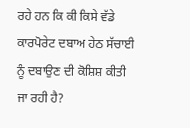ਰਹੇ ਹਨ ਕਿ ਕੀ ਕਿਸੇ ਵੱਡੇ ਕਾਰਪੋਰੇਟ ਦਬਾਅ ਹੇਠ ਸੱਚਾਈ ਨੂੰ ਦਬਾਉਣ ਦੀ ਕੋਸ਼ਿਸ਼ ਕੀਤੀ ਜਾ ਰਹੀ ਹੈ?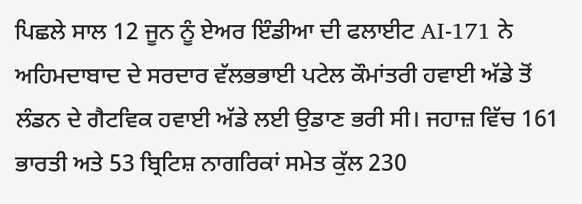ਪਿਛਲੇ ਸਾਲ 12 ਜੂਨ ਨੂੰ ਏਅਰ ਇੰਡੀਆ ਦੀ ਫਲਾਈਟ AI-171 ਨੇ ਅਹਿਮਦਾਬਾਦ ਦੇ ਸਰਦਾਰ ਵੱਲਭਭਾਈ ਪਟੇਲ ਕੌਮਾਂਤਰੀ ਹਵਾਈ ਅੱਡੇ ਤੋਂ ਲੰਡਨ ਦੇ ਗੈਟਵਿਕ ਹਵਾਈ ਅੱਡੇ ਲਈ ਉਡਾਣ ਭਰੀ ਸੀ। ਜਹਾਜ਼ ਵਿੱਚ 161 ਭਾਰਤੀ ਅਤੇ 53 ਬ੍ਰਿਟਿਸ਼ ਨਾਗਰਿਕਾਂ ਸਮੇਤ ਕੁੱਲ 230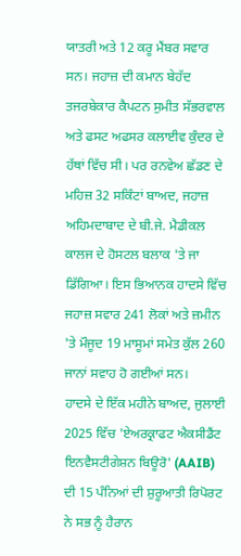ਯਾਤਰੀ ਅਤੇ 12 ਕਰੂ ਮੈਂਬਰ ਸਵਾਰ ਸਨ। ਜਹਾਜ਼ ਦੀ ਕਮਾਨ ਬੇਹੱਦ ਤਜਰਬੇਕਾਰ ਕੈਪਟਨ ਸੁਮੀਤ ਸੱਭਰਵਾਲ ਅਤੇ ਫਸਟ ਅਫਸਰ ਕਲਾਈਵ ਕੁੰਦਰ ਦੇ ਹੱਥਾਂ ਵਿੱਚ ਸੀ। ਪਰ ਰਨਵੇਅ ਛੱਡਣ ਦੇ ਮਹਿਜ਼ 32 ਸਕਿੰਟਾਂ ਬਾਅਦ, ਜਹਾਜ਼ ਅਹਿਮਦਾਬਾਦ ਦੇ ਬੀ.ਜੇ. ਮੈਡੀਕਲ ਕਾਲਜ ਦੇ ਹੋਸਟਲ ਬਲਾਕ 'ਤੇ ਜਾ ਡਿੱਗਿਆ। ਇਸ ਭਿਆਨਕ ਹਾਦਸੇ ਵਿੱਚ ਜਹਾਜ਼ ਸਵਾਰ 241 ਲੋਕਾਂ ਅਤੇ ਜ਼ਮੀਨ 'ਤੇ ਮੌਜੂਦ 19 ਮਾਸੂਮਾਂ ਸਮੇਤ ਕੁੱਲ 260 ਜਾਨਾਂ ਸਵਾਹ ਹੋ ਗਈਆਂ ਸਨ।
ਹਾਦਸੇ ਦੇ ਇੱਕ ਮਹੀਨੇ ਬਾਅਦ, ਜੁਲਾਈ 2025 ਵਿੱਚ 'ਏਅਰਕ੍ਰਾਫਟ ਐਕਸੀਡੈਂਟ ਇਨਵੈਸਟੀਗੇਸ਼ਨ ਬਿਊਰੋ' (AAIB) ਦੀ 15 ਪੰਨਿਆਂ ਦੀ ਸ਼ੁਰੂਆਤੀ ਰਿਪੋਰਟ ਨੇ ਸਭ ਨੂੰ ਹੈਰਾਨ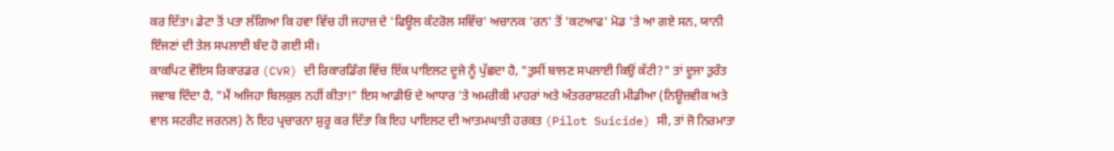ਕਰ ਦਿੱਤਾ। ਡੇਟਾ ਤੋਂ ਪਤਾ ਲੱਗਿਆ ਕਿ ਹਵਾ ਵਿੱਚ ਹੀ ਜਹਾਜ਼ ਦੇ 'ਫਿਊਲ ਕੰਟਰੋਲ ਸਵਿੱਚ' ਅਚਾਨਕ 'ਰਨ' ਤੋਂ 'ਕਟਆਫ' ਮੋਡ 'ਤੇ ਆ ਗਏ ਸਨ, ਯਾਨੀ ਇੰਜਣਾਂ ਦੀ ਤੇਲ ਸਪਲਾਈ ਬੰਦ ਹੋ ਗਈ ਸੀ।
ਕਾਕਪਿਟ ਵੌਇਸ ਰਿਕਾਰਡਰ (CVR) ਦੀ ਰਿਕਾਰਡਿੰਗ ਵਿੱਚ ਇੱਕ ਪਾਇਲਟ ਦੂਜੇ ਨੂੰ ਪੁੱਛਦਾ ਹੈ, "ਤੁਸੀਂ ਬਾਲਣ ਸਪਲਾਈ ਕਿਉਂ ਕੱਟੀ?" ਤਾਂ ਦੂਜਾ ਤੁਰੰਤ ਜਵਾਬ ਦਿੰਦਾ ਹੈ, "ਮੈਂ ਅਜਿਹਾ ਬਿਲਕੁਲ ਨਹੀਂ ਕੀਤਾ!" ਇਸ ਆਡੀਓ ਦੇ ਆਧਾਰ 'ਤੇ ਅਮਰੀਕੀ ਮਾਹਰਾਂ ਅਤੇ ਅੰਤਰਰਾਸ਼ਟਰੀ ਮੀਡੀਆ (ਨਿਊਜ਼ਵੀਕ ਅਤੇ ਵਾਲ ਸਟਰੀਟ ਜਰਨਲ) ਨੇ ਇਹ ਪ੍ਰਚਾਰਨਾ ਸ਼ੁਰੂ ਕਰ ਦਿੱਤਾ ਕਿ ਇਹ ਪਾਇਲਟ ਦੀ ਆਤਮਘਾਤੀ ਹਰਕਤ (Pilot Suicide) ਸੀ, ਤਾਂ ਜੋ ਨਿਰਮਾਤਾ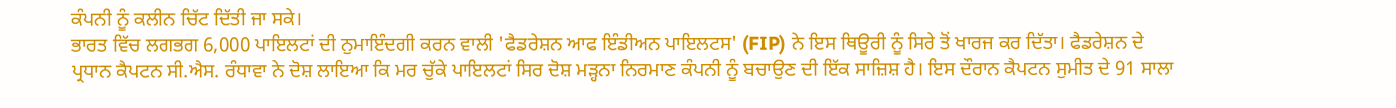ਕੰਪਨੀ ਨੂੰ ਕਲੀਨ ਚਿੱਟ ਦਿੱਤੀ ਜਾ ਸਕੇ।
ਭਾਰਤ ਵਿੱਚ ਲਗਭਗ 6,000 ਪਾਇਲਟਾਂ ਦੀ ਨੁਮਾਇੰਦਗੀ ਕਰਨ ਵਾਲੀ 'ਫੈਡਰੇਸ਼ਨ ਆਫ ਇੰਡੀਅਨ ਪਾਇਲਟਸ' (FIP) ਨੇ ਇਸ ਥਿਊਰੀ ਨੂੰ ਸਿਰੇ ਤੋਂ ਖਾਰਜ ਕਰ ਦਿੱਤਾ। ਫੈਡਰੇਸ਼ਨ ਦੇ ਪ੍ਰਧਾਨ ਕੈਪਟਨ ਸੀ.ਐਸ. ਰੰਧਾਵਾ ਨੇ ਦੋਸ਼ ਲਾਇਆ ਕਿ ਮਰ ਚੁੱਕੇ ਪਾਇਲਟਾਂ ਸਿਰ ਦੋਸ਼ ਮੜ੍ਹਨਾ ਨਿਰਮਾਣ ਕੰਪਨੀ ਨੂੰ ਬਚਾਉਣ ਦੀ ਇੱਕ ਸਾਜ਼ਿਸ਼ ਹੈ। ਇਸ ਦੌਰਾਨ ਕੈਪਟਨ ਸੁਮੀਤ ਦੇ 91 ਸਾਲਾ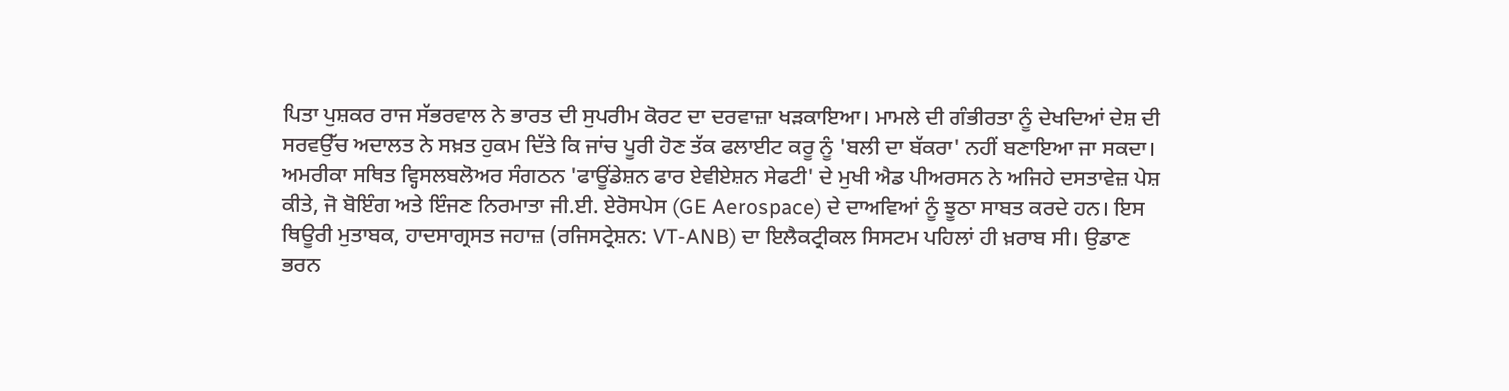ਪਿਤਾ ਪੁਸ਼ਕਰ ਰਾਜ ਸੱਭਰਵਾਲ ਨੇ ਭਾਰਤ ਦੀ ਸੁਪਰੀਮ ਕੋਰਟ ਦਾ ਦਰਵਾਜ਼ਾ ਖੜਕਾਇਆ। ਮਾਮਲੇ ਦੀ ਗੰਭੀਰਤਾ ਨੂੰ ਦੇਖਦਿਆਂ ਦੇਸ਼ ਦੀ ਸਰਵਉੱਚ ਅਦਾਲਤ ਨੇ ਸਖ਼ਤ ਹੁਕਮ ਦਿੱਤੇ ਕਿ ਜਾਂਚ ਪੂਰੀ ਹੋਣ ਤੱਕ ਫਲਾਈਟ ਕਰੂ ਨੂੰ 'ਬਲੀ ਦਾ ਬੱਕਰਾ' ਨਹੀਂ ਬਣਾਇਆ ਜਾ ਸਕਦਾ।
ਅਮਰੀਕਾ ਸਥਿਤ ਵ੍ਹਿਸਲਬਲੋਅਰ ਸੰਗਠਨ 'ਫਾਊਂਡੇਸ਼ਨ ਫਾਰ ਏਵੀਏਸ਼ਨ ਸੇਫਟੀ' ਦੇ ਮੁਖੀ ਐਡ ਪੀਅਰਸਨ ਨੇ ਅਜਿਹੇ ਦਸਤਾਵੇਜ਼ ਪੇਸ਼ ਕੀਤੇ, ਜੋ ਬੋਇੰਗ ਅਤੇ ਇੰਜਣ ਨਿਰਮਾਤਾ ਜੀ.ਈ. ਏਰੋਸਪੇਸ (GE Aerospace) ਦੇ ਦਾਅਵਿਆਂ ਨੂੰ ਝੂਠਾ ਸਾਬਤ ਕਰਦੇ ਹਨ। ਇਸ ਥਿਊਰੀ ਮੁਤਾਬਕ, ਹਾਦਸਾਗ੍ਰਸਤ ਜਹਾਜ਼ (ਰਜਿਸਟ੍ਰੇਸ਼ਨ: VT-ANB) ਦਾ ਇਲੈਕਟ੍ਰੀਕਲ ਸਿਸਟਮ ਪਹਿਲਾਂ ਹੀ ਖ਼ਰਾਬ ਸੀ। ਉਡਾਣ ਭਰਨ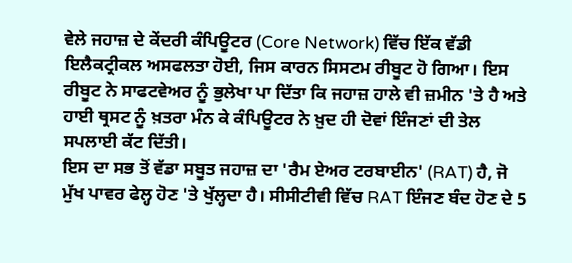ਵੇਲੇ ਜਹਾਜ਼ ਦੇ ਕੇਂਦਰੀ ਕੰਪਿਊਟਰ (Core Network) ਵਿੱਚ ਇੱਕ ਵੱਡੀ ਇਲੈਕਟ੍ਰੀਕਲ ਅਸਫਲਤਾ ਹੋਈ, ਜਿਸ ਕਾਰਨ ਸਿਸਟਮ ਰੀਬੂਟ ਹੋ ਗਿਆ। ਇਸ ਰੀਬੂਟ ਨੇ ਸਾਫਟਵੇਅਰ ਨੂੰ ਭੁਲੇਖਾ ਪਾ ਦਿੱਤਾ ਕਿ ਜਹਾਜ਼ ਹਾਲੇ ਵੀ ਜ਼ਮੀਨ 'ਤੇ ਹੈ ਅਤੇ ਹਾਈ ਥ੍ਰਸਟ ਨੂੰ ਖ਼ਤਰਾ ਮੰਨ ਕੇ ਕੰਪਿਊਟਰ ਨੇ ਖ਼ੁਦ ਹੀ ਦੋਵਾਂ ਇੰਜਣਾਂ ਦੀ ਤੇਲ ਸਪਲਾਈ ਕੱਟ ਦਿੱਤੀ।
ਇਸ ਦਾ ਸਭ ਤੋਂ ਵੱਡਾ ਸਬੂਤ ਜਹਾਜ਼ ਦਾ 'ਰੈਮ ਏਅਰ ਟਰਬਾਈਨ' (RAT) ਹੈ, ਜੋ ਮੁੱਖ ਪਾਵਰ ਫੇਲ੍ਹ ਹੋਣ 'ਤੇ ਖੁੱਲ੍ਹਦਾ ਹੈ। ਸੀਸੀਟੀਵੀ ਵਿੱਚ RAT ਇੰਜਣ ਬੰਦ ਹੋਣ ਦੇ 5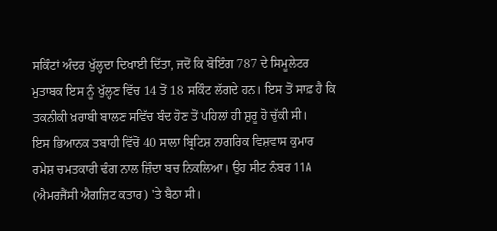ਸਕਿੰਟਾਂ ਅੰਦਰ ਖੁੱਲ੍ਹਦਾ ਦਿਖਾਈ ਦਿੱਤਾ, ਜਦੋਂ ਕਿ ਬੋਇੰਗ 787 ਦੇ ਸਿਮੂਲੇਟਰ ਮੁਤਾਬਕ ਇਸ ਨੂੰ ਖੁੱਲ੍ਹਣ ਵਿੱਚ 14 ਤੋਂ 18 ਸਕਿੰਟ ਲੱਗਦੇ ਹਨ। ਇਸ ਤੋਂ ਸਾਫ਼ ਹੈ ਕਿ ਤਕਨੀਕੀ ਖ਼ਰਾਬੀ ਬਾਲਣ ਸਵਿੱਚ ਬੰਦ ਹੋਣ ਤੋਂ ਪਹਿਲਾਂ ਹੀ ਸ਼ੁਰੂ ਹੋ ਚੁੱਕੀ ਸੀ।
ਇਸ ਭਿਆਨਕ ਤਬਾਹੀ ਵਿੱਚੋਂ 40 ਸਾਲਾ ਬ੍ਰਿਟਿਸ਼ ਨਾਗਰਿਕ ਵਿਸ਼ਵਾਸ ਕੁਮਾਰ ਰਮੇਸ਼ ਚਮਤਕਾਰੀ ਢੰਗ ਨਾਲ ਜ਼ਿੰਦਾ ਬਚ ਨਿਕਲਿਆ। ਉਹ ਸੀਟ ਨੰਬਰ 11A (ਐਮਰਜੈਂਸੀ ਐਗਜ਼ਿਟ ਕਤਾਰ) 'ਤੇ ਬੈਠਾ ਸੀ।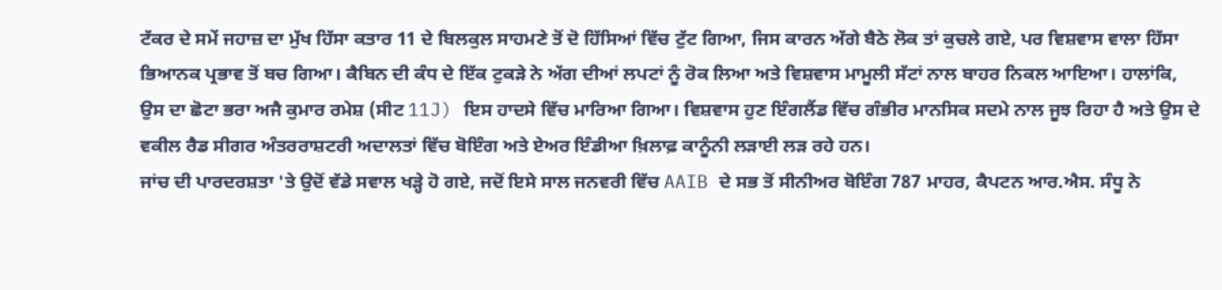ਟੱਕਰ ਦੇ ਸਮੇਂ ਜਹਾਜ਼ ਦਾ ਮੁੱਖ ਹਿੱਸਾ ਕਤਾਰ 11 ਦੇ ਬਿਲਕੁਲ ਸਾਹਮਣੇ ਤੋਂ ਦੋ ਹਿੱਸਿਆਂ ਵਿੱਚ ਟੁੱਟ ਗਿਆ, ਜਿਸ ਕਾਰਨ ਅੱਗੇ ਬੈਠੇ ਲੋਕ ਤਾਂ ਕੁਚਲੇ ਗਏ, ਪਰ ਵਿਸ਼ਵਾਸ ਵਾਲਾ ਹਿੱਸਾ ਭਿਆਨਕ ਪ੍ਰਭਾਵ ਤੋਂ ਬਚ ਗਿਆ। ਕੈਬਿਨ ਦੀ ਕੰਧ ਦੇ ਇੱਕ ਟੁਕੜੇ ਨੇ ਅੱਗ ਦੀਆਂ ਲਪਟਾਂ ਨੂੰ ਰੋਕ ਲਿਆ ਅਤੇ ਵਿਸ਼ਵਾਸ ਮਾਮੂਲੀ ਸੱਟਾਂ ਨਾਲ ਬਾਹਰ ਨਿਕਲ ਆਇਆ। ਹਾਲਾਂਕਿ, ਉਸ ਦਾ ਛੋਟਾ ਭਰਾ ਅਜੈ ਕੁਮਾਰ ਰਮੇਸ਼ (ਸੀਟ 11J) ਇਸ ਹਾਦਸੇ ਵਿੱਚ ਮਾਰਿਆ ਗਿਆ। ਵਿਸ਼ਵਾਸ ਹੁਣ ਇੰਗਲੈਂਡ ਵਿੱਚ ਗੰਭੀਰ ਮਾਨਸਿਕ ਸਦਮੇ ਨਾਲ ਜੂਝ ਰਿਹਾ ਹੈ ਅਤੇ ਉਸ ਦੇ ਵਕੀਲ ਰੈਡ ਸੀਗਰ ਅੰਤਰਰਾਸ਼ਟਰੀ ਅਦਾਲਤਾਂ ਵਿੱਚ ਬੋਇੰਗ ਅਤੇ ਏਅਰ ਇੰਡੀਆ ਖ਼ਿਲਾਫ਼ ਕਾਨੂੰਨੀ ਲੜਾਈ ਲੜ ਰਹੇ ਹਨ।
ਜਾਂਚ ਦੀ ਪਾਰਦਰਸ਼ਤਾ 'ਤੇ ਉਦੋਂ ਵੱਡੇ ਸਵਾਲ ਖੜ੍ਹੇ ਹੋ ਗਏ, ਜਦੋਂ ਇਸੇ ਸਾਲ ਜਨਵਰੀ ਵਿੱਚ AAIB ਦੇ ਸਭ ਤੋਂ ਸੀਨੀਅਰ ਬੋਇੰਗ 787 ਮਾਹਰ, ਕੈਪਟਨ ਆਰ.ਐਸ. ਸੰਧੂ ਨੇ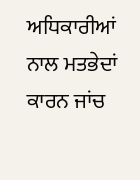ਅਧਿਕਾਰੀਆਂ ਨਾਲ ਮਤਭੇਦਾਂ ਕਾਰਨ ਜਾਂਚ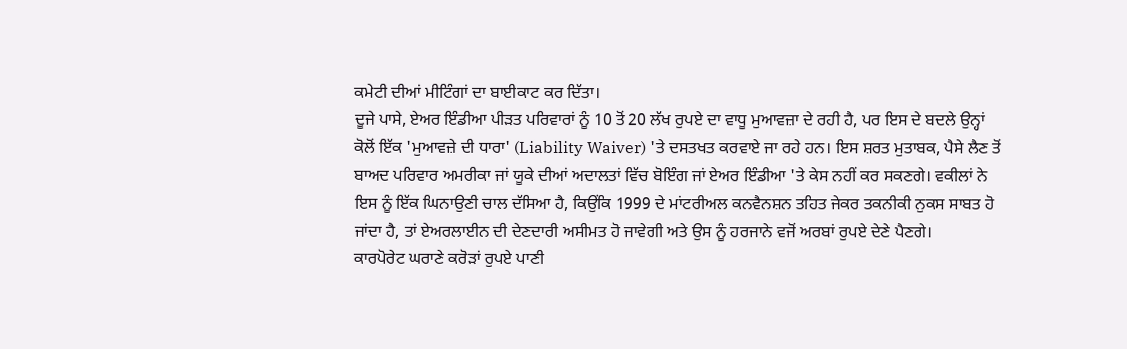ਕਮੇਟੀ ਦੀਆਂ ਮੀਟਿੰਗਾਂ ਦਾ ਬਾਈਕਾਟ ਕਰ ਦਿੱਤਾ।
ਦੂਜੇ ਪਾਸੇ, ਏਅਰ ਇੰਡੀਆ ਪੀੜਤ ਪਰਿਵਾਰਾਂ ਨੂੰ 10 ਤੋਂ 20 ਲੱਖ ਰੁਪਏ ਦਾ ਵਾਧੂ ਮੁਆਵਜ਼ਾ ਦੇ ਰਹੀ ਹੈ, ਪਰ ਇਸ ਦੇ ਬਦਲੇ ਉਨ੍ਹਾਂ ਕੋਲੋਂ ਇੱਕ 'ਮੁਆਵਜ਼ੇ ਦੀ ਧਾਰਾ' (Liability Waiver) 'ਤੇ ਦਸਤਖਤ ਕਰਵਾਏ ਜਾ ਰਹੇ ਹਨ। ਇਸ ਸ਼ਰਤ ਮੁਤਾਬਕ, ਪੈਸੇ ਲੈਣ ਤੋਂ ਬਾਅਦ ਪਰਿਵਾਰ ਅਮਰੀਕਾ ਜਾਂ ਯੂਕੇ ਦੀਆਂ ਅਦਾਲਤਾਂ ਵਿੱਚ ਬੋਇੰਗ ਜਾਂ ਏਅਰ ਇੰਡੀਆ 'ਤੇ ਕੇਸ ਨਹੀਂ ਕਰ ਸਕਣਗੇ। ਵਕੀਲਾਂ ਨੇ ਇਸ ਨੂੰ ਇੱਕ ਘਿਨਾਉਣੀ ਚਾਲ ਦੱਸਿਆ ਹੈ, ਕਿਉਂਕਿ 1999 ਦੇ ਮਾਂਟਰੀਅਲ ਕਨਵੈਨਸ਼ਨ ਤਹਿਤ ਜੇਕਰ ਤਕਨੀਕੀ ਨੁਕਸ ਸਾਬਤ ਹੋ ਜਾਂਦਾ ਹੈ, ਤਾਂ ਏਅਰਲਾਈਨ ਦੀ ਦੇਣਦਾਰੀ ਅਸੀਮਤ ਹੋ ਜਾਵੇਗੀ ਅਤੇ ਉਸ ਨੂੰ ਹਰਜਾਨੇ ਵਜੋਂ ਅਰਬਾਂ ਰੁਪਏ ਦੇਣੇ ਪੈਣਗੇ।
ਕਾਰਪੋਰੇਟ ਘਰਾਣੇ ਕਰੋੜਾਂ ਰੁਪਏ ਪਾਣੀ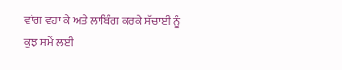ਵਾਂਗ ਵਹਾ ਕੇ ਅਤੇ ਲਾਬਿੰਗ ਕਰਕੇ ਸੱਚਾਈ ਨੂੰ ਕੁਝ ਸਮੇਂ ਲਈ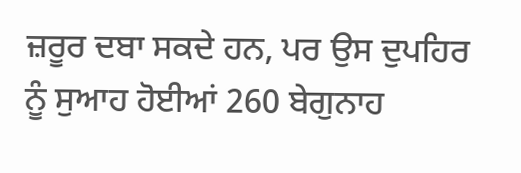ਜ਼ਰੂਰ ਦਬਾ ਸਕਦੇ ਹਨ, ਪਰ ਉਸ ਦੁਪਹਿਰ ਨੂੰ ਸੁਆਹ ਹੋਈਆਂ 260 ਬੇਗੁਨਾਹ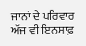ਜਾਨਾਂ ਦੇ ਪਰਿਵਾਰ ਅੱਜ ਵੀ ਇਨਸਾਫ਼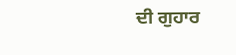ਦੀ ਗੁਹਾਰ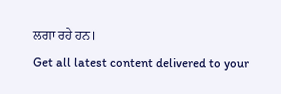ਲਗਾ ਰਹੇ ਹਨ।
Get all latest content delivered to your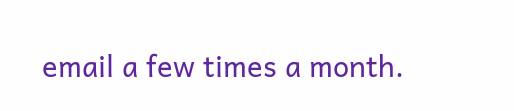email a few times a month.